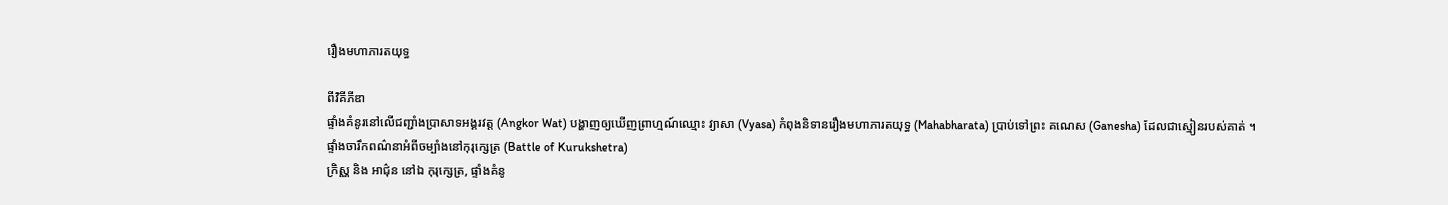រឿងមហាភារតយុទ្ធ

ពីវិគីភីឌា
ផ្ទាំងគំនូរនៅលើជញ្ជាំងប្រាសាទអង្គរវត្ត (Angkor Wat) បង្ហាញឲ្យឃើញព្រាហ្មណ៍ឈ្មោះ វ្យាសា (Vyasa) កំពុងនិទានរឿងមហាភារតយុទ្ធ (Mahabharata) ប្រាប់ទៅព្រះ គណេស (Ganesha) ដែលជាស្មៀនរបស់គាត់ ។
ផ្ទាំងចារឹកពណ៌នាអំពីចម្បាំងនៅកុរុក្សេត្រ (Battle of Kurukshetra)
ក្រិស្ណ និង អាជ៌ុន នៅឯ កុរុក្សេត្រ, ផ្ទាំងគំនូ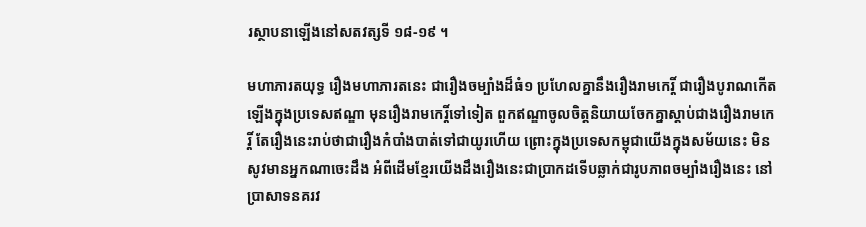រស្ថាបនាឡើងនៅសតវត្សទី ១៨-១៩ ។

មហាភារតយុទ្ធ រឿងមហាភារតនេះ ជារឿងចម្បាំងដ៏ធំ១ ប្រហែលគ្នានឹងរឿងរាមកេរ្តិ៍ ជារឿងបូរាណកើតឡើងក្នុងប្រទេសឥណ្ឌា មុនរឿងរាមកេរ្តិ៍ទៅទៀត ពួកឥណ្ឌាចូលចិត្តនិយាយចែកគ្នាស្ដាប់ជាងរឿងរាមកេរ្តិ៍ តែរឿងនេះរាប់ថាជារឿងកំបាំងបាត់ទៅជាយូរហើយ ព្រោះក្នុងប្រទេសកម្ពុជាយើងក្នុងសម័យនេះ មិនសូវមានអ្នកណាចេះដឹង អំពីដើមខ្មែរយើងដឹងរឿងនេះជាប្រាកដទើបឆ្លាក់ជារូបភាពចម្បាំងរឿងនេះ នៅប្រាសាទនគរវ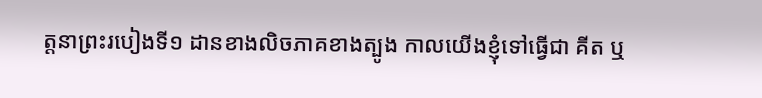ត្តនាព្រះរបៀងទី១ ដានខាងលិចភាគខាងត្បូង កាលយើងខ្ញុំទៅធ្វើជា គីត ឬ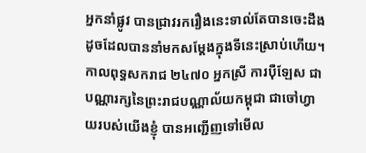អ្នកនាំផ្លូវ បានជ្រាវរករឿងនេះទាល់តែបានចេះដឹង ដូចដែលបាននាំមកសម្ដែងក្នុងទីនេះស្រាប់ហើយ។ កាលពុទ្ធសករាជ ២៤៧០ អ្នកស្រី ការប៉ឺឡែស ជាបណ្ណារក្សនៃព្រះរាជបណ្ណាល័យកម្ពុជា ជាចៅហ្វាយរបស់យើងខ្ញុំ បានអញ្ជើញទៅមើល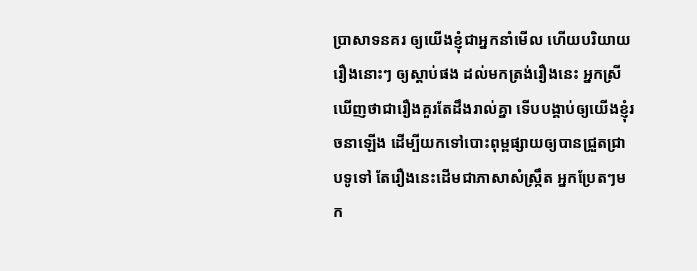ប្រាសាទនគរ ឲ្យយើងខ្ញុំជាអ្នកនាំមើល ហើយបរិយាយរឿងនោះៗ ឲ្យស្ដាប់ផង ដល់មកត្រង់រឿងនេះ អ្នកស្រីឃើញថាជារឿងគួរតែដឹងរាល់គ្នា ទើបបង្គាប់ឲ្យយើងខ្ញុំរចនាឡើង ដើម្បីយកទៅបោះពុម្ពផ្សាយឲ្យបានជ្រួតជ្រាបទូទៅ តែរឿងនេះដើមជាភាសាសំស្ក្រឹត អ្នកប្រែតៗមក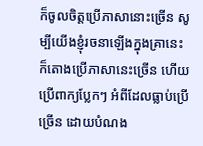ក៏ចូលចិត្តប្រើភាសានោះច្រើន សូម្បីយើងខ្ញុំរចនាឡើងក្នុងគ្រានេះ ក៏តោងប្រើភាសានេះច្រើន ហើយប្រើពាក្យប្លែកៗ អំពីដែលធ្លាប់ប្រើច្រើន ដោយបំណង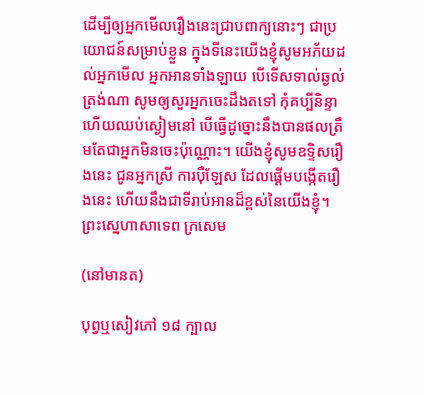ដើម្បីឲ្យអ្នកមើលរឿងនេះជ្រាបពាក្យនោះៗ ជាប្រយោជន៍សម្រាប់ខ្លួន ក្នុងទីនេះយើងខ្ញុំសូមអភ័យដល់អ្នកមើល អ្នកអានទាំងឡាយ បើទើសទាល់ឆ្ងល់ត្រង់ណា សូមឲ្យសួរអ្នកចេះដឹងតទៅ កុំគប្បីនិន្ទាហើយឈប់ស្ងៀមនៅ បើធ្វើដូច្នោះនឹងបានផលត្រឹមតែជាអ្នកមិនចេះប៉ុណ្ណោះ។ យើងខ្ញុំសូមឧទ្ទិសរឿងនេះ ជូនអ្នកស្រី ការប៉ឺឡែស ដែលផ្ដើមបង្កើតរឿងនេះ ហើយនឹងជាទីរាប់អានដ៏ខ្ពស់នៃយើងខ្ញុំ។ ព្រះស្នេហាសាទេព ក្រសេម

(នៅមានត)

បុព្វឬសៀវភៅ ១៨ ក្បាល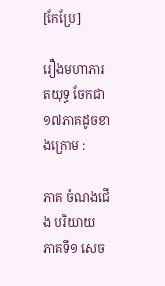[កែប្រែ]

រឿងមហាភារតយុទ្ធ ចែកជា ១៧ភាគដូចខាងក្រោម :

ភាគ ចំណងជើង បរិយាយ
ភាគទី១ សេច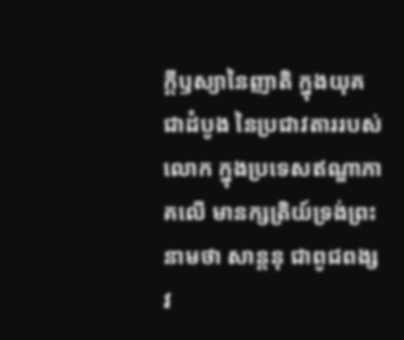ក្ដីឫស្យានៃញាតិ ក្នុងយុគជាដំបូង នៃប្រជាវតាររបស់លោក ក្នុងប្រទេសឥណ្ឌាភាគលើ មានក្សត្រិយ៍ទ្រង់ព្រះនាមថា សាន្តនុ ជាពូជពង្សវ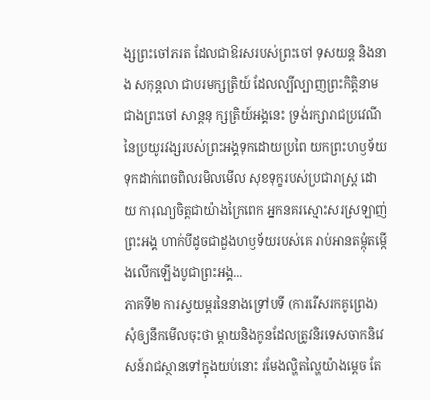ង្សព្រះចៅភរត ដែលជាឱរសរបស់ព្រះចៅ ទុសយន្ត និងនាង សកុន្តលា ជាបរមក្សត្រិយ៍ ដែលល្បីល្បាញព្រះកិត្តិនាម ជាងព្រះចៅ សាន្តនុ ក្សត្រិយ៍អង្គនេះ ទ្រង់រក្សារាជប្រវេណី នៃប្រយូរវង្សរបស់ព្រះអង្គទុកដោយប្រពៃ យកព្រះហឫទ័យទុកដាក់ពេចពិលរមិលមើល សុខទុក្ខរបស់ប្រជារាស្ត្រ ដោយ ការុណ្យចិត្តជាយ៉ាងក្រៃពេក អ្នកនគរស្មោះសរស្រឡាញ់ព្រះអង្គ ហាក់បីដូចជាដួងហឫទ័យរបស់គេ រាប់អានតម្កុំតម្កើងលើកឡើងបូជាព្រះអង្គ...
ភាគទី២ ការស្វយម្ពរនៃនាងទ្រៅបទី (ការរើសរកគូព្រេង) សុំឲ្យនឹកមើលចុះថា ម្ដាយនិងកូនដែលត្រូវនិរទេសចាកនិវេសន៍រាជស្ថានទៅក្នុងយប់នោះ រមែងល្ហិតល្ហៃយ៉ាងម្ដេច តែ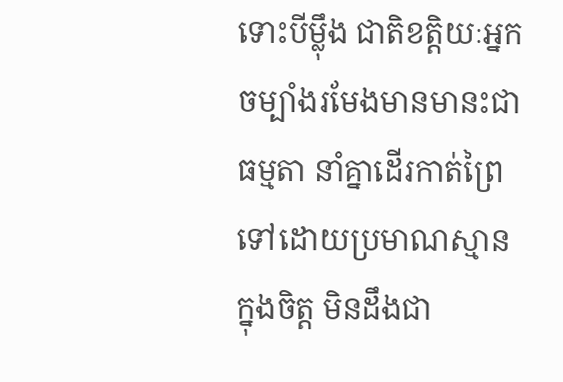ទោះបីម្ល៉ឹង ជាតិខត្តិយៈអ្នកចម្បាំងរមែងមានមានះជាធម្មតា នាំគ្នាដើរកាត់ព្រៃទៅដោយប្រមាណស្មានក្នុងចិត្ត មិនដឹងជា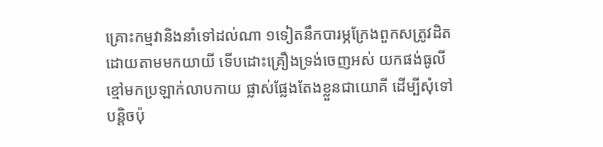គ្រោះកម្មវានិងនាំទៅដល់ណា ១ទៀតនឹកបារម្ភក្រែងពួកសត្រូវដិតដោយតាមមកយាយី ទើបដោះគ្រឿងទ្រង់ចេញអស់ យកផង់ធូលីខ្មៅមកប្រឡាក់លាបកាយ ផ្លាស់ផ្លែងតែងខ្លួនជាយោគី ដើម្បីសុំទៅបន្តិចប៉ុ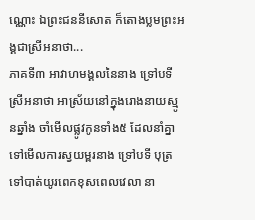ណ្ណោះ ឯព្រះជននីសោត ក៏តោងប្លមព្រះអង្គជាស្រីអនាថា...
ភាគទី៣ អាវាហមង្គលនៃនាង ទ្រៅបទី ស្រីអនាថា អាស្រ័យនៅក្នុងរោងនាយស្មូនឆ្នាំង ចាំមើលផ្លូវកូនទាំង៥ ដែលនាំគ្នាទៅមើលការស្វយម្ពរនាង ទ្រៅបទី បុត្រទៅបាត់យូរពេកខុសពេលវេលា នា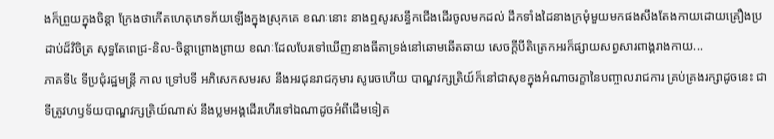ងក៏ព្រួយក្នុងចិន្ដា ក្រែងថាកើតហេតុភេទភ័យឡើងក្នុងស្រុកគេ ខណៈនោះ នាងឮសូរសន្ធឹកជើងដើរចូលមកដល់ ដឹកទាំងដៃនាងក្រមុំមួយមកផងសឹងតែងកាយដោយគ្រឿងប្រដាប់ដ៏វិចិត្រ សុទ្ធតែពេជ្រ-និល-ចិន្ដាព្រោងព្រាយ ខណៈដែលបែរទៅឃើញនាងធីតាទ្រង់នៅឆោមឆើតឆាយ សេចក្ដីបីតិត្រេកអរក៏ផ្សាយសព្វសារពាង្គរាងកាយ...
ភាគទី៤ ទីប្រជុំរដ្ឋមន្ត្រី កាល ទ្រៅបទី អភិសេកសមរស នឹងអរជុនរាជកុមារ សូរេចហើយ បាណ្ឌវក្សត្រិយ៍ក៏នៅជាសុខក្នុងអំណាចរក្ខានៃបញ្ចាលរាជការ គ្រប់គ្រងរក្សាដូចនេះ ជាទីត្រូវហឫទ័យបាណ្ឌវក្សត្រិយ៍ណាស់ នឹងប្លមអង្គដើរហើរទៅឯណាដូចអំពីដើមទៀត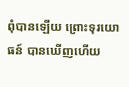ពុំបានឡើយ ព្រោះទុរយោធន៍ បានឃើញហើយ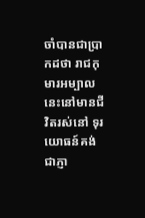ចាំបានជាប្រាកដថា រាជកុមារអម្បាលនេះនៅមានជីវិតរស់នៅ ទុរយោធន៍គង់ជាភ្ញា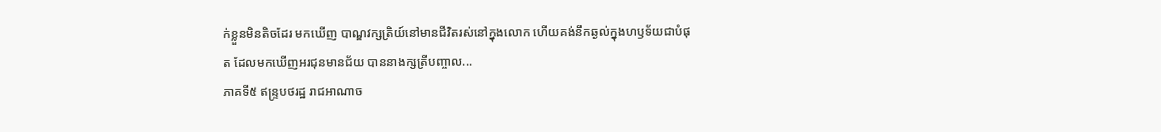ក់ខ្លួនមិនតិចដែរ មកឃើញ បាណ្ឌវក្សត្រិយ៍នៅមានជីវិតរស់នៅក្នុងលោក ហើយគង់នឹកឆ្ងល់ក្នុងហឫទ័យជាបំផុត ដែលមកឃើញអរជុនមានជ័យ បាននាងក្សត្រីបញ្ចាល...
ភាគទី៥ ឥន្ទ្របថរដ្ឋ រាជអាណាច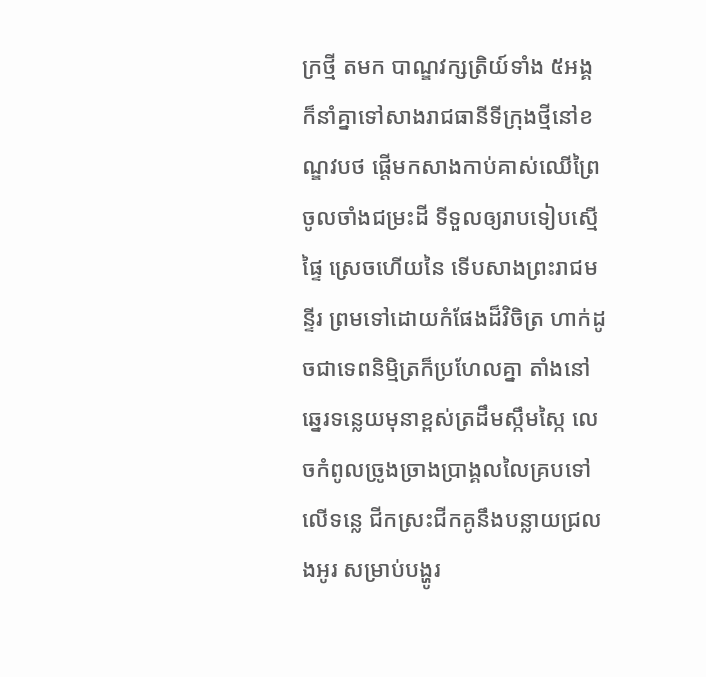ក្រថ្មី តមក បាណ្ឌវក្សត្រិយ៍ទាំង ៥អង្គ ក៏នាំគ្នាទៅសាងរាជធានីទីក្រុងថ្មីនៅខណ្ឌវបថ ផ្ដើមកសាងកាប់គាស់ឈើព្រៃ ចូលចាំងជម្រះដី ទីទួលឲ្យរាបទៀបស្មើផ្ទៃ ស្រេចហើយនៃ ទើបសាងព្រះរាជមន្ទីរ ព្រមទៅដោយកំផែងដ៏វិចិត្រ ហាក់ដូចជាទេពនិម្មិត្រក៏ប្រហែលគ្នា តាំងនៅ ឆ្នេរទន្លេយមុនាខ្ពស់ត្រដឹមស្កឹមស្កៃ លេចកំពូលច្រូងច្រាងប្រាង្គលលៃគ្របទៅលើទន្លេ ជីកស្រះជីកគូនឹងបន្លាយជ្រលងអូរ សម្រាប់បង្ហូរ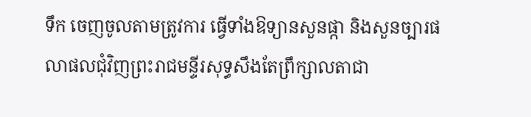ទឹក ចេញចូលតាមត្រូវការ ធ្វើទាំងឱទ្យានសួនផ្កា និងសួនច្បារផលាផលជុំវិញព្រះរាជមន្ទីរសុទ្ធសឹងតែព្រឹក្សាលតាជា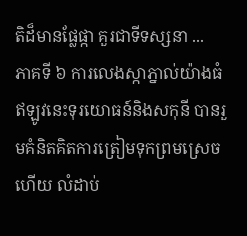តិដ៏មានផ្លែផ្កា គួរជាទីទស្សនា ...
ភាគទី ៦ ការលេងស្កាភ្នាល់យ៉ាងធំ ឥឡូវនេះទុរយោធន៍និងសកុនី បានរួមគំនិតគិតការត្រៀមទុកព្រមស្រេចហើយ លំដាប់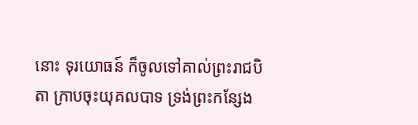នោះ ទុរយោធន៍ ក៏ចូលទៅគាល់ព្រះរាជបិតា ក្រាបចុះយុគលបាទ ទ្រង់ព្រះកន្សែង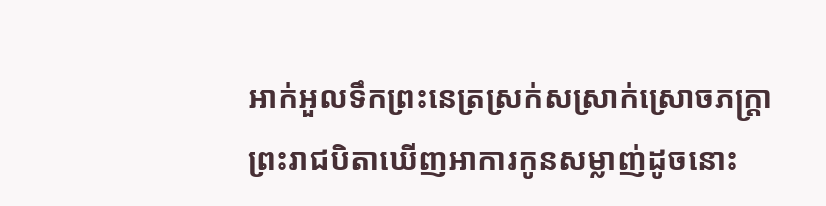អាក់អួលទឹកព្រះនេត្រស្រក់សស្រាក់ស្រោចភក្ត្រា ព្រះរាជបិតាឃើញអាការកូនសម្លាញ់ដូចនោះ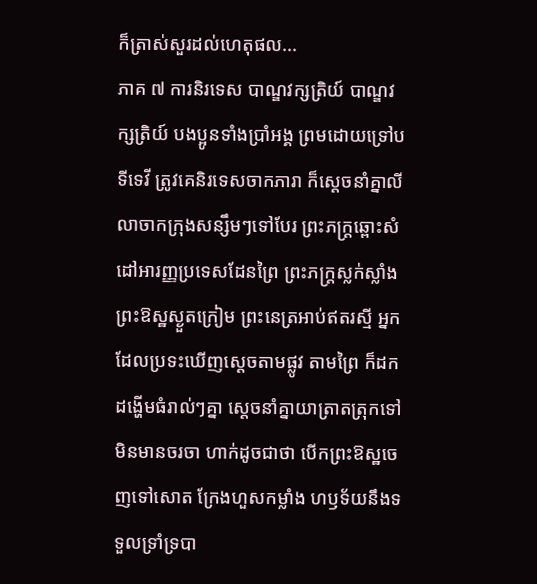ក៏ត្រាស់សួរដល់ហេតុផល...
ភាគ ៧ ការនិរទេស បាណ្ឌវក្សត្រិយ៍ បាណ្ឌវក្សត្រិយ៍ បងប្អូនទាំងប្រាំអង្គ ព្រមដោយទ្រៅបទីទេវី ត្រូវគេនិរទេសចាកភារា ក៏ស្ដេចនាំគ្នាលីលាចាកក្រុងសន្សឹមៗទៅបែរ ព្រះភក្ត្រឆ្ពោះសំដៅអារញ្ញប្រទេសដែនព្រៃ ព្រះភក្ត្រស្លក់ស្លាំង ព្រះឱស្ឋស្ងួតក្រៀម ព្រះនេត្រអាប់ឥតរស្មី អ្នកដែលប្រទះឃើញស្ដេចតាមផ្លូវ តាមព្រៃ ក៏ដកដង្ហើមធំរាល់ៗគ្នា ស្ដេចនាំគ្នាយាត្រាតត្រុកទៅមិនមានចរចា ហាក់ដូចជាថា បើកព្រះឱស្ឋចេញទៅសោត ក្រែងហួសកម្លាំង ហឫទ័យនឹងទទួលទ្រាំទ្របា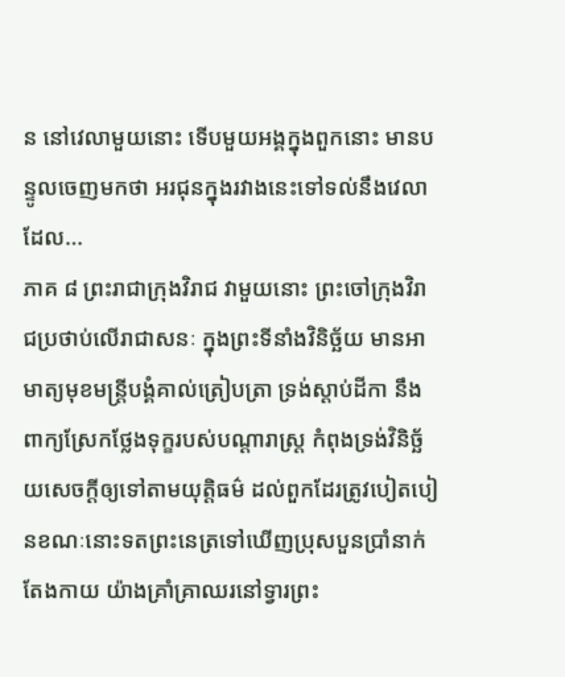ន នៅវេលាមួយនោះ ទើបមួយអង្គក្នុងពួកនោះ មានបន្ទូលចេញមកថា អរជុនក្នុងរវាងនេះទៅទល់នឹងវេលាដែល...
ភាគ ៨ ព្រះរាជាក្រុងវិរាជ វាមួយនោះ ព្រះចៅក្រុងវិរាជប្រថាប់លើរាជាសនៈ ក្នុងព្រះទីនាំងវិនិច្ឆ័យ មានអាមាត្យមុខមន្ត្រីបង្គំគាល់ត្រៀបត្រា ទ្រង់ស្ដាប់ដីកា នឹងពាក្យស្រែកថ្លែងទុក្ខរបស់បណ្ដារាស្ត្រ កំពុងទ្រង់វិនិច្ឆ័យសេចក្ដីឲ្យទៅតាមយុត្តិធម៌ ដល់ពួកដែរត្រូវបៀតបៀនខណៈនោះទតព្រះនេត្រទៅឃើញប្រុសបួនប្រាំនាក់តែងកាយ យ៉ាងគ្រាំគ្រាឈរនៅទ្វារព្រះ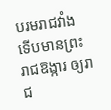បរមរាជវាំង ទើបមានព្រះរាជឱង្ការ ឲ្យរាជ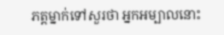ភត្តម្នាក់ទៅសួរថា អ្នកអម្បាលនោះ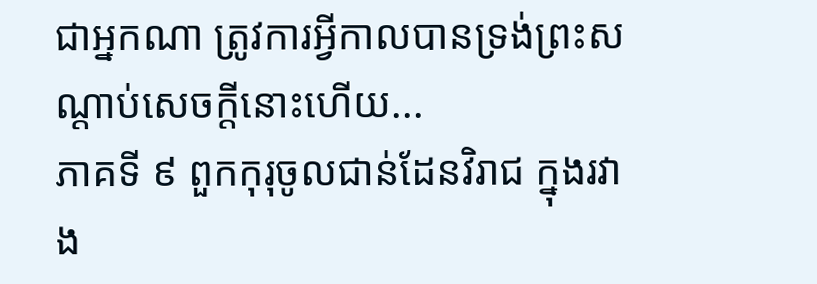ជាអ្នកណា ត្រូវការអ្វីកាលបានទ្រង់ព្រះសណ្ដាប់សេចក្ដីនោះហើយ...
ភាគទី ៩ ពួកកុរុចូលជាន់ដែនវិរាជ ក្នុងរវាង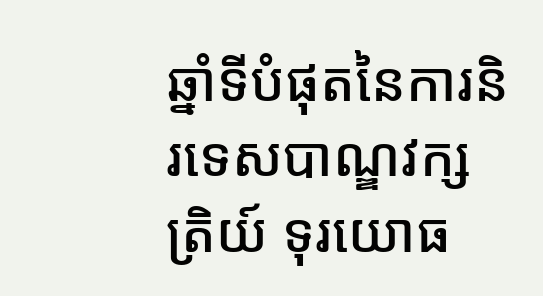ឆ្នាំទីបំផុតនៃការនិរទេសបាណ្ឌវក្សត្រិយ៍ ទុរយោធ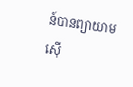ន៍បានព្យាយាមស៊ើ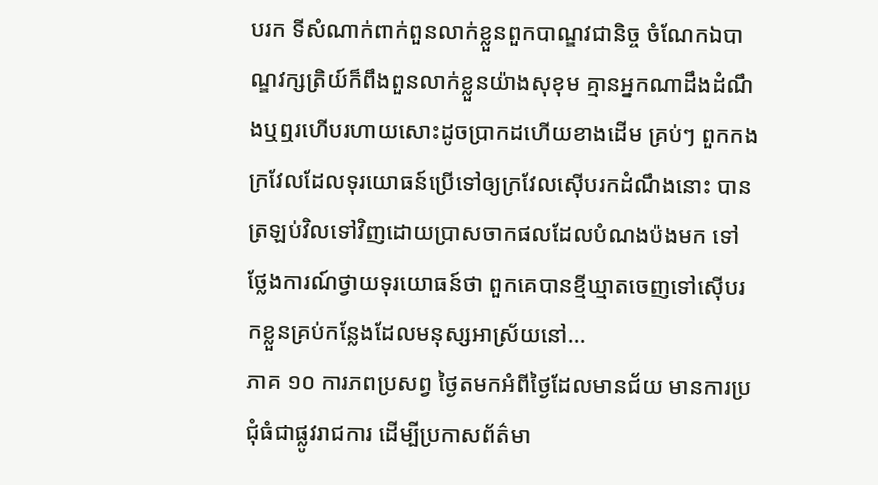បរក ទីសំណាក់ពាក់ពួនលាក់ខ្លួនពួកបាណ្ឌវជានិច្ច ចំណែកឯបាណ្ឌវក្សត្រិយ៍ក៏ពឹងពួនលាក់ខ្លួនយ៉ាងសុខុម គ្មានអ្នកណាដឹងដំណឹងឬឮរហើបរហាយសោះដូចប្រាកដហើយខាងដើម គ្រប់ៗ ពួកកងក្រវែលដែលទុរយោធន៍ប្រើទៅឲ្យក្រវែលស៊ើបរកដំណឹងនោះ បានត្រឡប់វិលទៅវិញដោយប្រាសចាកផលដែលបំណងប៉ងមក ទៅថ្លែងការណ៍ថ្វាយទុរយោធន៍ថា ពួកគេបានខ្មីឃ្មាតចេញទៅស៊ើបរកខ្លួនគ្រប់កន្លែងដែលមនុស្សអាស្រ័យនៅ...
ភាគ ១០ ការភពប្រសព្វ ថ្ងៃតមកអំពីថ្ងៃដែលមានជ័យ មានការប្រជុំធំជាផ្លូវរាជការ ដើម្បីប្រកាសព័ត៌មា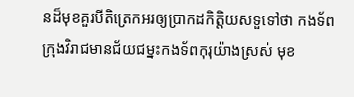នដ៏មុខគួរបីតិត្រេកអរឲ្យប្រាកដកិត្តិយសទួទៅថា កងទ័ពក្រុងវិរាជមានជ័យជម្នះកងទ័ពកុរុយ៉ាងស្រស់ មុខ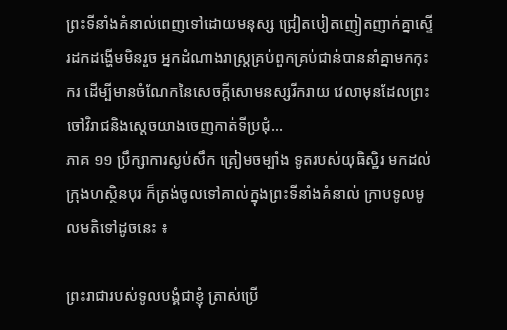ព្រះទីនាំងគំនាល់ពេញទៅដោយមនុស្ស ជ្រៀតបៀតញៀតញាក់គ្នាស្ទើរដកដង្ហើមមិនរួច អ្នកដំណាងរាស្ត្រគ្រប់ពួកគ្រប់ជាន់បាននាំគ្នាមកកុះករ ដើម្បីមានចំណែកនៃសេចក្ដីសោមនស្សរីករាយ វេលាមុនដែលព្រះចៅវិរាជនិងស្ដេចយាងចេញកាត់ទីប្រជុំ...
ភាគ ១១ ប្រឹក្សាការស្ងប់សឹក ត្រៀមចម្បាំង ទូតរបស់យុធិស្ឋិរ មកដល់ក្រុងហស្ថិនបុរ ក៏ត្រង់ចូលទៅគាល់ក្នុងព្រះទីនាំងគំនាល់ ក្រាបទូលមូលមតិទៅដូចនេះ ៖

ព្រះរាជារបស់ទូលបង្គំជាខ្ញុំ ត្រាស់ប្រើ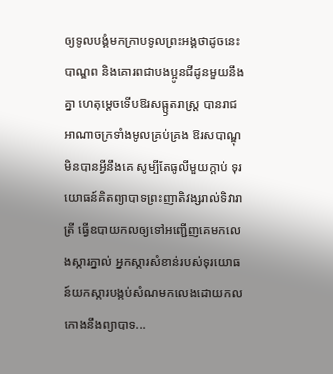ឲ្យទូលបង្គំមកក្រាបទូលព្រះអង្គថាដូចនេះ បាណ្ឌព និងគោរពជាបងប្អូនជីដូនមួយនឹងគ្នា ហេតុម្ដេចទើបឱរសធ្ឫតរាស្ត្រ បានរាជអាណាចក្រទាំងមូលគ្រប់គ្រង ឱរសបាណ្ឌុមិនបានអ្វីនឹងគេ សូម្បីតែធូលីមួយក្ដាប់ ទុរយោធន៍គិតព្យាបាទព្រះញាតិវង្សរាល់ទិវារាត្រី ធ្វើឧបាយកលឲ្យទៅអញ្ជើញគេមកលេងស្ការភ្នាល់ អ្នកស្ការសំខាន់របស់ទុរយោធន៍យកស្ការបង្កប់សំណមកលេងដោយកលកោងនឹងព្យាបាទ...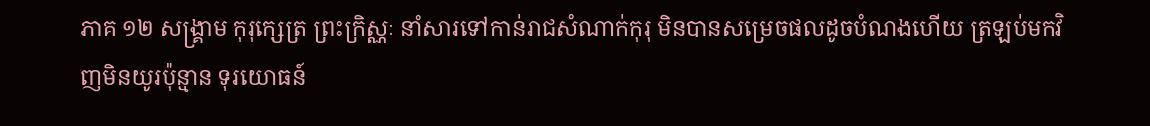ភាគ ១២ សង្គ្រាម កុរុក្សេត្រ ព្រះក្រិស្ណៈ នាំសារទៅកាន់រាជសំណាក់កុរុ មិនបានសម្រេចផលដូចបំណងហើយ ត្រឡប់មកវិញមិនយូរប៉ុន្មាន ទុរយោធន៍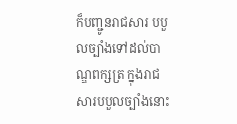ក៏បញ្ជូនរាជសារ បបួលច្បាំងទៅដល់បាណ្ឌពក្សត្រ ក្នុងរាជសារបបួលច្បាំងនោះ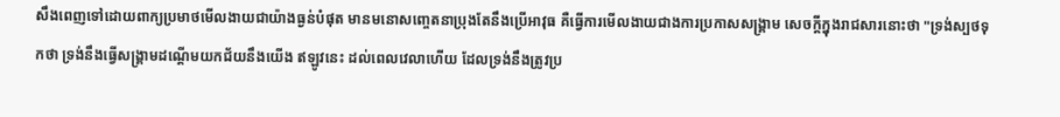សឹងពេញទៅដោយពាក្យប្រមាថមើលងាយជាយ៉ាងធ្ងន់បំផុត មានមនោសញ្ចេតនាប្រុងតែនឹងប្រើអាវុធ គឺធ្វើការមើលងាយជាងការប្រកាសសង្គ្រាម សេចក្ដីក្នុងរាជសារនោះថា "ទ្រង់ស្បថទុកថា ទ្រង់នឹងធ្វើសង្គ្រាមដណ្ដើមយកជ័យនឹងយើង ឥឡូវនេះ ដល់ពេលវេលាហើយ ដែលទ្រង់នឹងត្រូវប្រ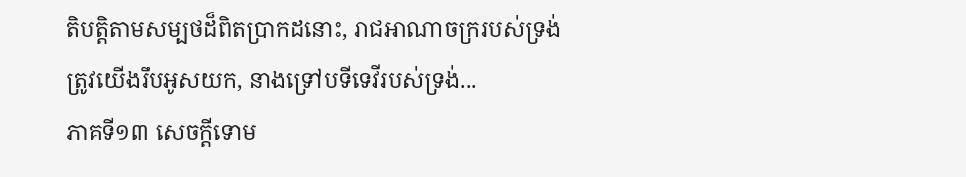តិបត្តិតាមសម្បថដ៏ពិតប្រាកដនោះ, រាជអាណាចក្ររបស់ទ្រង់ត្រូវយើងរឹបអូសយក, នាងទ្រៅបទីទេវីរបស់ទ្រង់...
ភាគទី១៣ សេចក្ដីទោម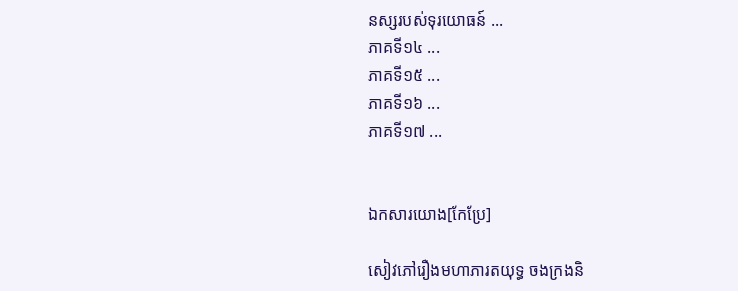នស្សរបស់ទុរយោធន៍ ...
ភាគទី១៤ ...
ភាគទី១៥ ...
ភាគទី១៦ ...
ភាគទី១៧ ...


ឯកសារយោង[កែប្រែ]

សៀវភៅរឿងមហាភារតយុទ្ធ ចងក្រងនិ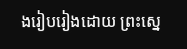ងរៀបរៀងដោយ ព្រះស្នេ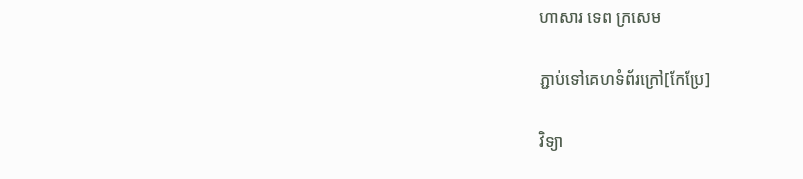ហាសារ ទេព ក្រសេម

ភ្ជាប់ទៅគេហទំព័រក្រៅ[កែប្រែ]

វិទ្យា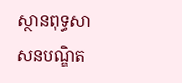ស្ថានពុទ្ធសាសនបណ្ឌិត